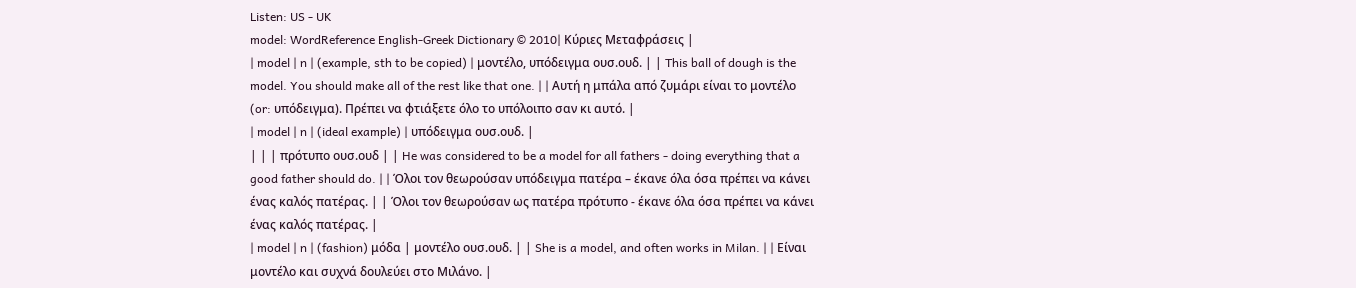Listen: US - UK
model: WordReference English-Greek Dictionary © 2010| Κύριες Μεταφράσεις |
| model | n | (example, sth to be copied) | μοντέλο, υπόδειγμα ουσ.ουδ. | | This ball of dough is the model. You should make all of the rest like that one. | | Αυτή η μπάλα από ζυμάρι είναι το μοντέλο (or: υπόδειγμα). Πρέπει να φτιάξετε όλο το υπόλοιπο σαν κι αυτό. |
| model | n | (ideal example) | υπόδειγμα ουσ.ουδ. |
| | | πρότυπο ουσ.ουδ | | He was considered to be a model for all fathers - doing everything that a good father should do. | | Όλοι τον θεωρούσαν υπόδειγμα πατέρα – έκανε όλα όσα πρέπει να κάνει ένας καλός πατέρας. | | Όλοι τον θεωρούσαν ως πατέρα πρότυπο - έκανε όλα όσα πρέπει να κάνει ένας καλός πατέρας. |
| model | n | (fashion) μόδα | μοντέλο ουσ.ουδ. | | She is a model, and often works in Milan. | | Είναι μοντέλο και συχνά δουλεύει στο Μιλάνο. |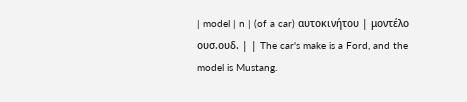| model | n | (of a car) αυτοκινήτου | μοντέλο ουσ.ουδ. | | The car's make is a Ford, and the model is Mustang.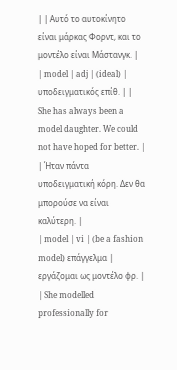| | Αυτό το αυτοκίνητο είναι μάρκας Φορντ, και το μοντέλο είναι Μάστανγκ. |
| model | adj | (ideal) | υποδειγματικός επίθ. | | She has always been a model daughter. We could not have hoped for better. | | Ήταν πάντα υποδειγματική κόρη. Δεν θα μπορούσε να είναι καλύτερη. |
| model | vi | (be a fashion model) επάγγελμα | εργάζομαι ως μοντέλο φρ. | | She modelled professionally for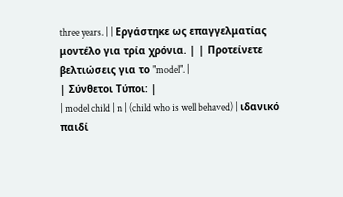three years. | | Εργάστηκε ως επαγγελματίας μοντέλο για τρία χρόνια. | | Προτείνετε βελτιώσεις για το "model". |
| Σύνθετοι Τύποι: |
| model child | n | (child who is well behaved) | ιδανικό παιδί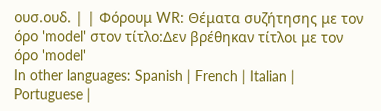ουσ.ουδ. | | Φόρουμ WR: Θέματα συζήτησης με τον όρο 'model' στον τίτλο:Δεν βρέθηκαν τίτλοι με τον όρο 'model'
In other languages: Spanish | French | Italian | Portuguese |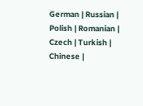German | Russian | Polish | Romanian | Czech | Turkish | Chinese |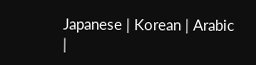Japanese | Korean | Arabic
|